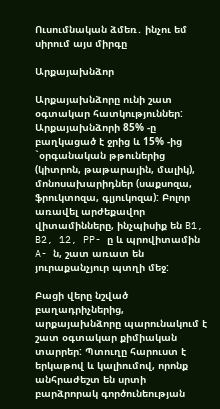Ուսումնական ձմեռ․ ինչու եմ սիրում այս միրգը

Արքայախնձոր

Արքայախնձորը ունի շատ օգտակար հատկություններ: Արքայախնձորի 85% -ը բաղկացած է ջրից և 15% -ից `օրգանական թթուներից (կիտրոն, թաթարային, մալիկ), մոնոսախարիդներ (սաքսոզա, ֆրուկտոզա, գլյուկոզա): Բոլոր առավել արժեքավոր վիտամինները, ինչպիսիք են B1, B2, 12, PP- ը և պրովիտամին A- ն, շատ առատ են յուրաքանչյուր պտղի մեջ:

Բացի վերը նշված բաղադրիչներից, արքայախնձորը պարունակում է շատ օգտակար քիմիական տարրեր: Պտուղը հարուստ է երկաթով և կալիումով, որոնք անհրաժեշտ են սրտի բարձրորակ գործունեության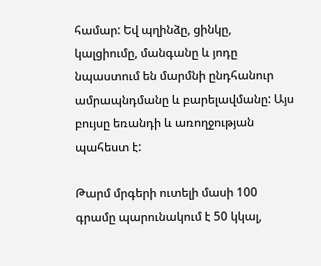համար: Եվ պղինձը, ցինկը, կալցիումը, մանգանը և յոդը նպաստում են մարմնի ընդհանուր ամրապնդմանը և բարելավմանը: Այս բույսը եռանդի և առողջության պահեստ է:

Թարմ մրգերի ուտելի մասի 100 գրամը պարունակում է 50 կկալ,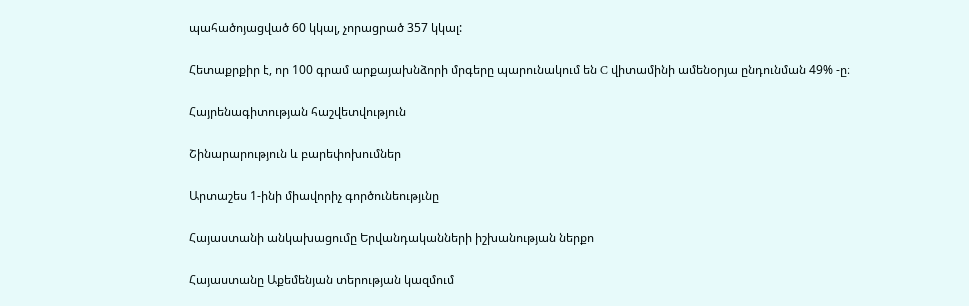պահածոյացված 60 կկալ, չորացրած 357 կկալ:

Հետաքրքիր է, որ 100 գրամ արքայախնձորի մրգերը պարունակում են C վիտամինի ամենօրյա ընդունման 49% -ը։

Հայրենագիտության հաշվետվություն

Շինարարություն և բարեփոխումներ

Արտաշես 1-ինի միավորիչ գործունեությւնը

Հայաստանի անկախացումը Երվանդականների իշխանության ներքո

Հայաստանը Աքեմենյան տերության կազմում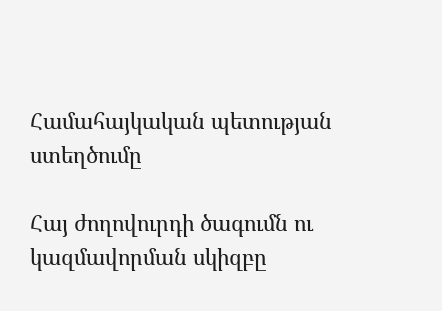Համահայկական պետության ստեղծումը

Հայ ժողովուրդի ծագումն ու կազմավորման սկիզբը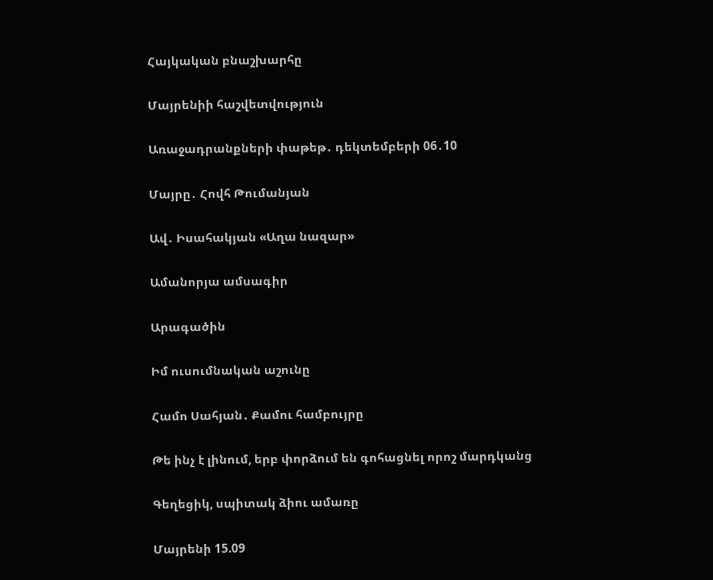Հայկական բնաշխարհը

Մայրենիի հաշվետվություն

Առաջադրանքների փաթեթ․ դեկտեմբերի 06․10

Մայրը․ Հովհ Թումանյան

Ավ․ Իսահակյան «Աղա նազար»

Ամանորյա ամսագիր

Արագածին

Իմ ուսումնական աշունը

Համո Սահյան․ Քամու համբույրը

Թե ինչ է լինում, երբ փորձում են գոհացնել որոշ մարդկանց

Գեղեցիկ, սպիտակ ձիու ամառը

Մայրենի 15.09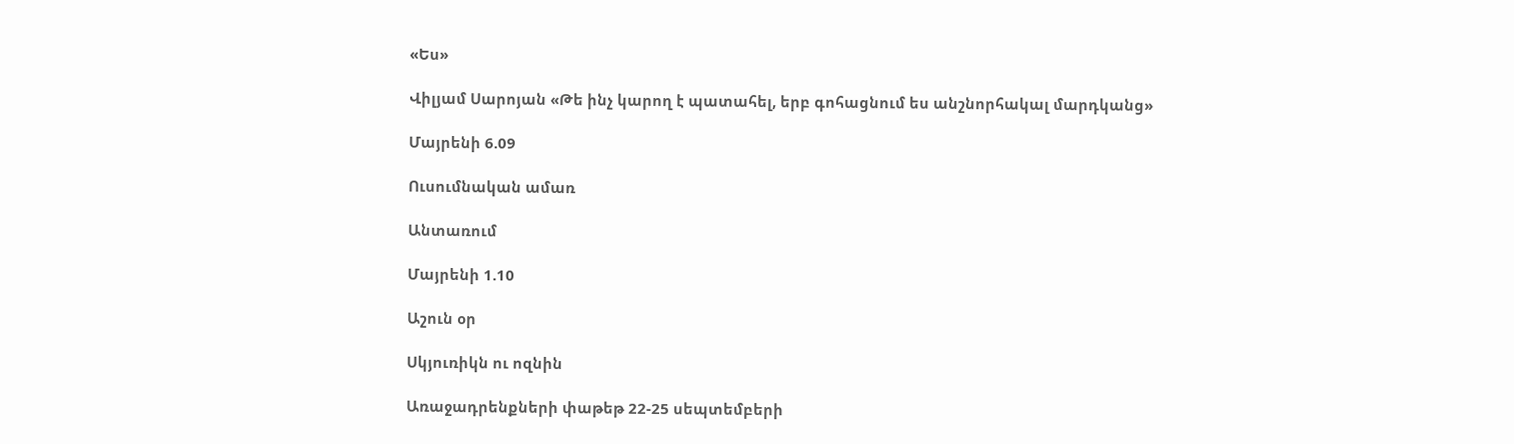«Ես»

Վիլյամ Սարոյան «Թե ինչ կարող է պատահել, երբ գոհացնում ես անշնորհակալ մարդկանց»

Մայրենի 6.09

Ուսումնական ամառ

Անտառում

Մայրենի 1.10

Աշուն օր

Սկյուռիկն ու ոզնին

Առաջադրենքների փաթեթ 22-25 սեպտեմբերի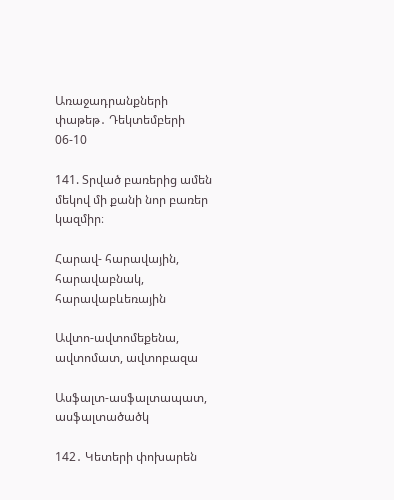Առաջադրանքների փաթեթ․ Դեկտեմբերի 06-10

141. Տրված բառերից ամեն մեկով մի քանի նոր բառեր կազմիր։

Հարավ- հարավային, հարավաբնակ, հարավաբևեռային

Ավտո-ավտոմեքենա, ավտոմատ, ավտոբազա

Ասֆալտ-ասֆալտապատ, ասֆալտածածկ

142․ Կետերի փոխարեն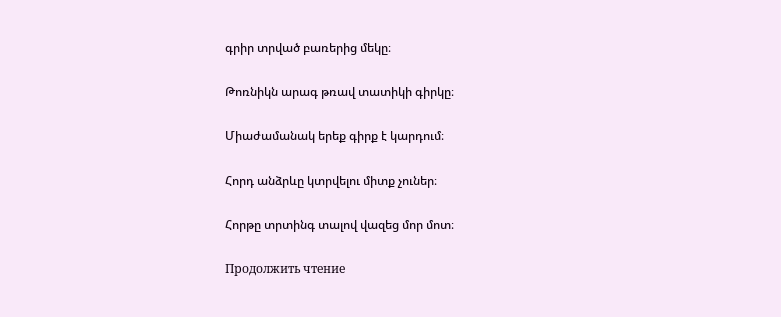գրիր տրված բառերից մեկը։

Թոռնիկն արագ թռավ տատիկի գիրկը։

Միաժամանակ երեք գիրք է կարդում։

Հորդ անձրևը կտրվելու միտք չուներ։

Հորթը տրտինգ տալով վազեց մոր մոտ։

Продолжить чтение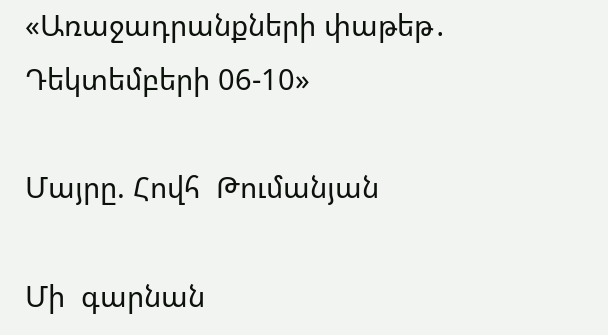«Առաջադրանքների փաթեթ․ Դեկտեմբերի 06-10»

Մայրը. Հովհ  Թումանյան

Մի  գարնան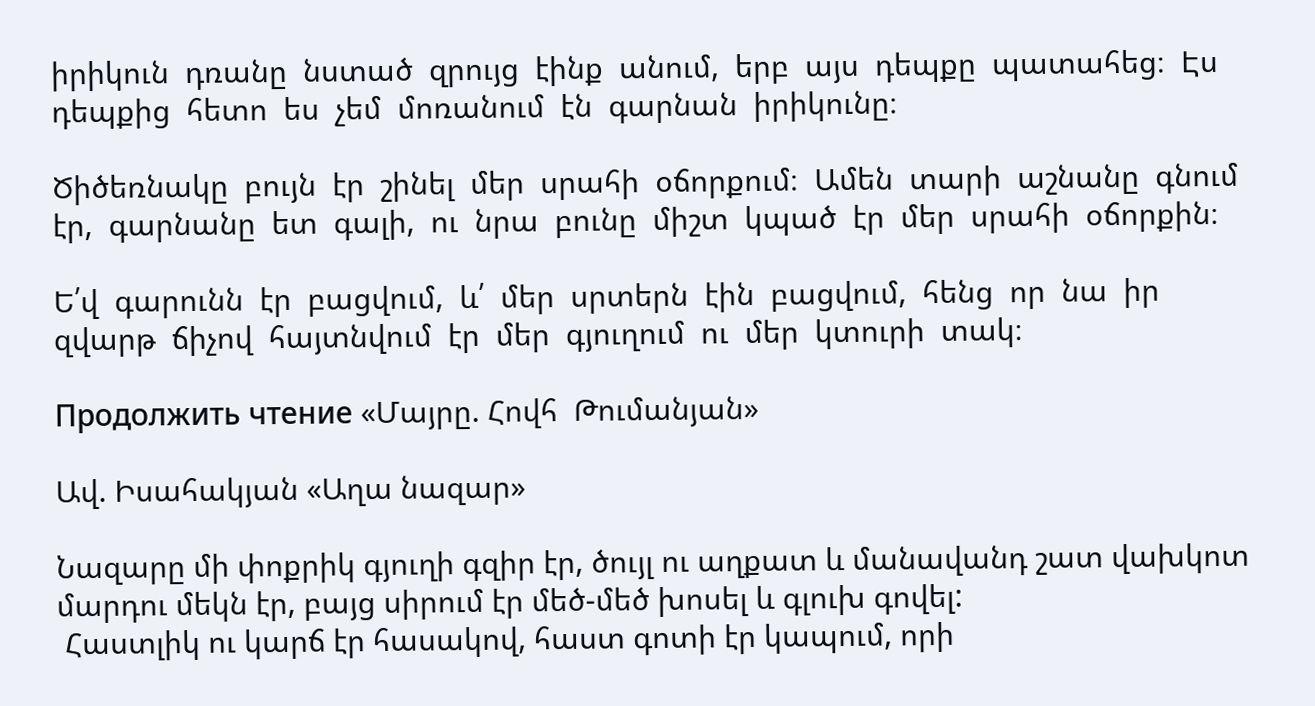իրիկուն  դռանը  նստած  զրույց  էինք  անում,  երբ  այս  դեպքը  պատահեց։  Էս  դեպքից  հետո  ես  չեմ  մոռանում  էն  գարնան  իրիկունը։

Ծիծեռնակը  բույն  էր  շինել  մեր  սրահի  օճորքում։  Ամեն  տարի  աշնանը  գնում  էր,  գարնանը  ետ  գալի,  ու  նրա  բունը  միշտ  կպած  էր  մեր  սրահի  օճորքին։

Ե՛վ  գարունն  էր  բացվում,  և՛  մեր  սրտերն  էին  բացվում,  հենց  որ  նա  իր  զվարթ  ճիչով  հայտնվում  էր  մեր  գյուղում  ու  մեր  կտուրի  տակ։

Продолжить чтение «Մայրը. Հովհ  Թումանյան»

Ավ. Իսահակյան «Աղա նազար»

Նազարը մի փոքրիկ գյուղի գզիր էր, ծույլ ու աղքատ և մանավանդ շատ վախկոտ մարդու մեկն էր, բայց սիրում էր մեծ-մեծ խոսել և գլուխ գովել:
 Հաստլիկ ու կարճ էր հասակով, հաստ գոտի էր կապում, որի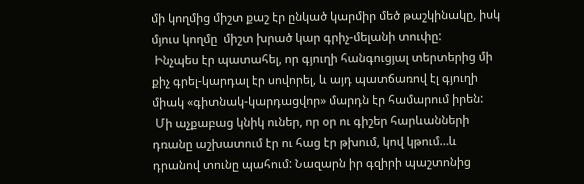մի կողմից միշտ քաշ էր ընկած կարմիր մեծ թաշկինակը, իսկ մյուս կողմը  միշտ խրած կար գրիչ-մելանի տուփը:
 Ինչպես էր պատահել, որ գյուղի հանգուցյալ տերտերից մի քիչ գրել-կարդալ էր սովորել, և այդ պատճառով էլ գյուղի միակ «գիտնակ-կարդացվոր» մարդն էր համարում իրեն:
 Մի աչքաբաց կնիկ ուներ, որ օր ու գիշեր հարևանների դռանը աշխատում էր ու հաց էր թխում, կով կթում…և դրանով տունը պահում: Նազարն իր գզիրի պաշտոնից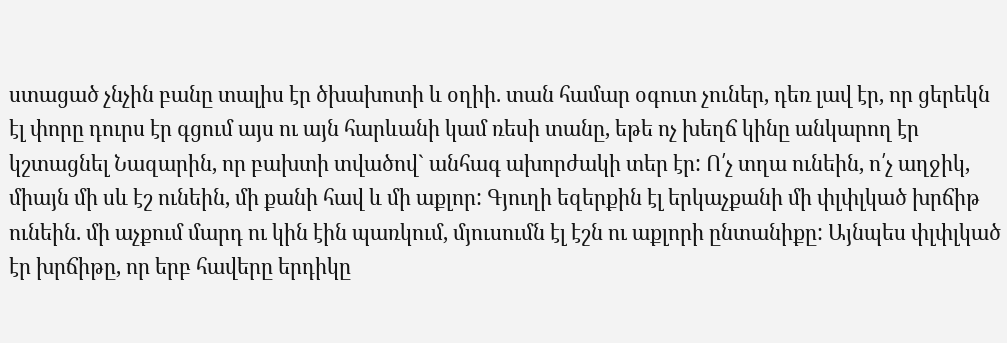ստացած չնչին բանը տալիս էր ծխախոտի և օղիի. տան համար օգուտ չուներ, դեռ լավ էր, որ ցերեկն էլ փորը դուրս էր գցում այս ու այն հարևանի կամ ռեսի տանը, եթե ոչ խեղճ կինը անկարող էր կշտացնել Նազարին, որ բախտի տվածով` անհագ ախորժակի տեր էր: Ո՛չ տղա ունեին, ո՛չ աղջիկ, միայն մի սև էշ ունեին, մի քանի հավ և մի աքլոր: Գյուղի եզերքին էլ երկաչքանի մի փլփլկած խրճիթ ունեին. մի աչքում մարդ ու կին էին պառկում, մյուսումն էլ էշն ու աքլորի ընտանիքը: Այնպես փլփլկած էր խրճիթը, որ երբ հավերը երդիկը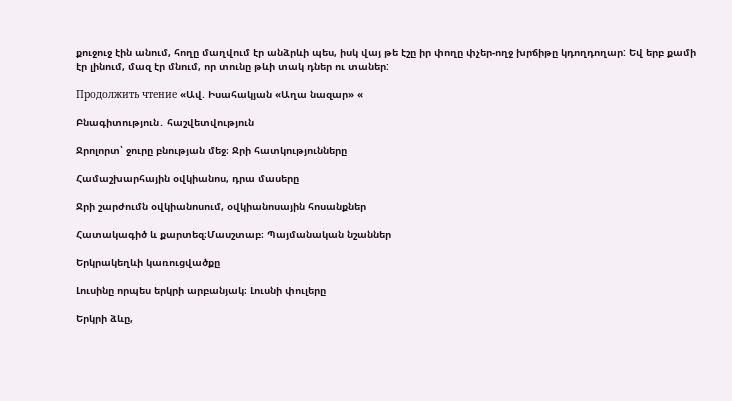քուջուջ էին անում, հողը մաղվում էր անձրևի պես, իսկ վայ թե էշը իր փողը փչեր-ողջ խրճիթը կդողդողար: Եվ երբ քամի էր լինում, մազ էր մնում, որ տունը թևի տակ դներ ու տաներ:

Продолжить чтение «Ավ. Իսահակյան «Աղա նազար» «

Բնագիտություն․ հաշվետվություն

Ջրոլորտ՝ ջուրը բնության մեջ։ Ջրի հատկությունները

Համաշխարհային օվկիանոս, դրա մասերը

Ջրի շարժումն օվկիանոսում, օվկիանոսային հոսանքներ

Հատակագիծ և քարտեզ։Մասշտաբ։ Պայմանական նշաններ

Երկրակեղևի կառուցվածքը

Լուսինը որպես երկրի արբանյակ։ Լուսնի փուլերը

Երկրի ձևը,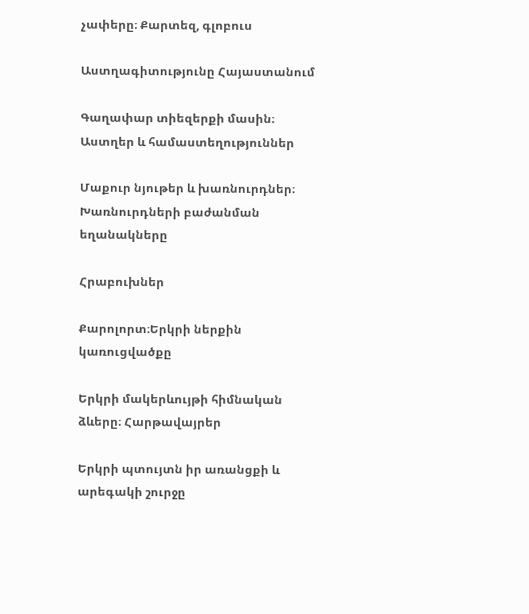չափերը։ Քարտեզ, գլոբուս

Աստղագիտությունը Հայաստանում

Գաղափար տիեզերքի մասին։ Աստղեր և համաստեղություններ

Մաքուր նյութեր և խառնուրդներ։ Խառնուրդների բաժանման եղանակները

Հրաբուխներ

Քարոլորտ։Երկրի ներքին կառուցվածքը

Երկրի մակերևույթի հիմնական ձևերը։ Հարթավայրեր

Երկրի պտույտն իր առանցքի և արեգակի շուրջը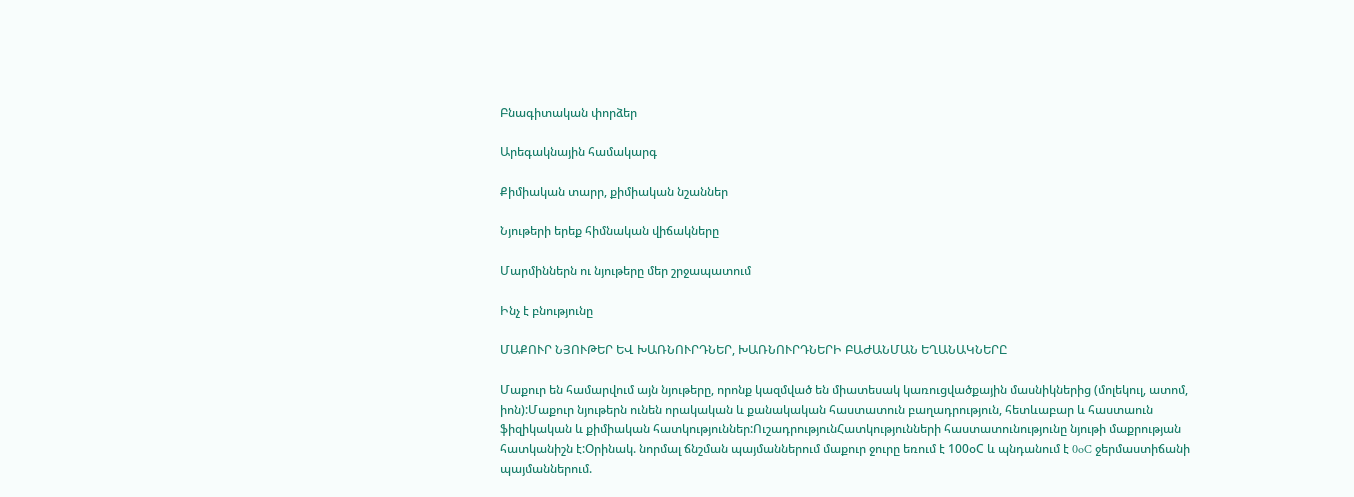Բնագիտական փորձեր

Արեգակնային համակարգ

Քիմիական տարր, քիմիական նշաններ

Նյութերի երեք հիմնական վիճակները

Մարմիններն ու նյութերը մեր շրջապատում

Ինչ է բնությունը

ՄԱՔՈՒՐ ՆՅՈՒԹԵՐ ԵՎ ԽԱՌՆՈՒՐԴՆԵՐ, ԽԱՌՆՈՒՐԴՆԵՐԻ ԲԱԺԱՆՄԱՆ ԵՂԱՆԱԿՆԵՐԸ

Մաքուր են համարվում այն նյութերը, որոնք կազմված են միատեսակ կառուցվածքային մասնիկներից (մոլեկուլ, ատոմ, իոն):Մաքուր նյութերն ունեն որակական և քանակական հաստատուն բաղադրություն, հետևաբար և հաստաուն ֆիզիկական և քիմիական հատկություններ:ՈւշադրությունՀատկությունների հաստատունությունը նյութի մաքրության հատկանիշն է:Օրինակ. նորմալ ճնշման պայմաններում մաքուր ջուրը եռում է 100օC և պնդանում է 0oC ջերմաստիճանի պայմաններում.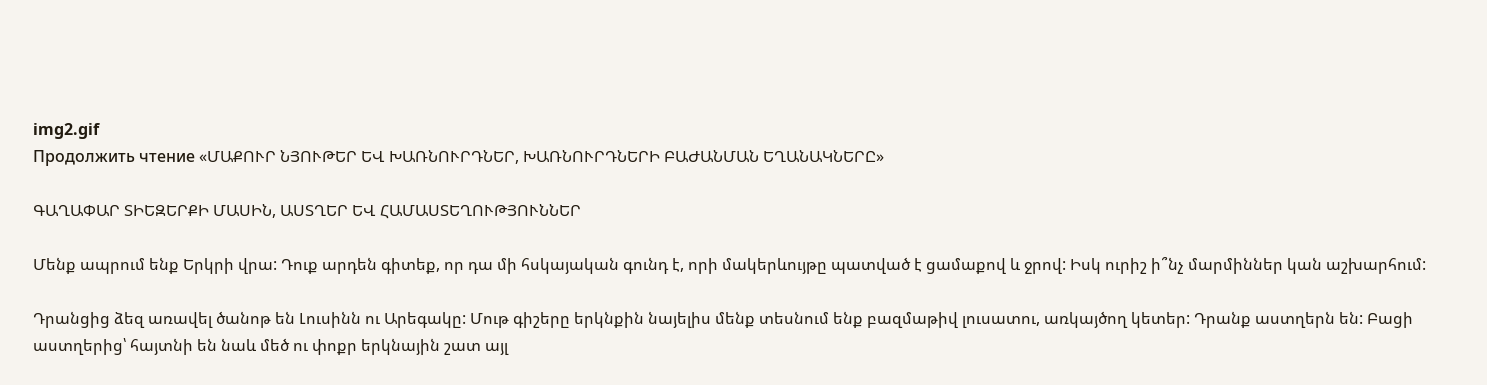img2.gif
Продолжить чтение «ՄԱՔՈՒՐ ՆՅՈՒԹԵՐ ԵՎ ԽԱՌՆՈՒՐԴՆԵՐ, ԽԱՌՆՈՒՐԴՆԵՐԻ ԲԱԺԱՆՄԱՆ ԵՂԱՆԱԿՆԵՐԸ»

ԳԱՂԱՓԱՐ ՏԻԵԶԵՐՔԻ ՄԱՍԻՆ, ԱՍՏՂԵՐ ԵՎ ՀԱՄԱՍՏԵՂՈՒԹՅՈՒՆՆԵՐ

Մենք ապրում ենք Երկրի վրա: Դուք արդեն գիտեք, որ դա մի հսկայական գունդ է, որի մակերևույթը պատված է ցամաքով և ջրով: Իսկ ուրիշ ի՞նչ մարմիններ կան աշխարհում:

Դրանցից ձեզ առավել ծանոթ են Լուսինն ու Արեգակը: Մութ գիշերը երկնքին նայելիս մենք տեսնում ենք բազմաթիվ լուսատու, առկայծող կետեր: Դրանք աստղերն են: Բացի աստղերից՝ հայտնի են նաև մեծ ու փոքր երկնային շատ այլ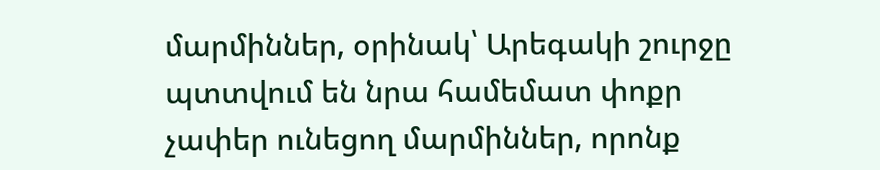մարմիններ, օրինակ՝ Արեգակի շուրջը պտտվում են նրա համեմատ փոքր չափեր ունեցող մարմիններ, որոնք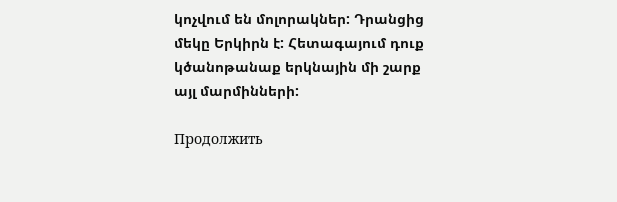կոչվում են մոլորակներ: Դրանցից մեկը Երկիրն է: Հետագայում դուք կծանոթանաք երկնային մի շարք այլ մարմինների:

Продолжить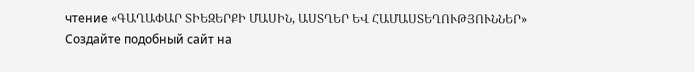чтение «ԳԱՂԱՓԱՐ ՏԻԵԶԵՐՔԻ ՄԱՍԻՆ, ԱՍՏՂԵՐ ԵՎ ՀԱՄԱՍՏԵՂՈՒԹՅՈՒՆՆԵՐ»
Создайте подобный сайт на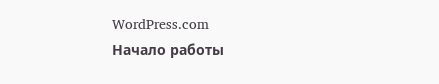WordPress.com
Начало работы